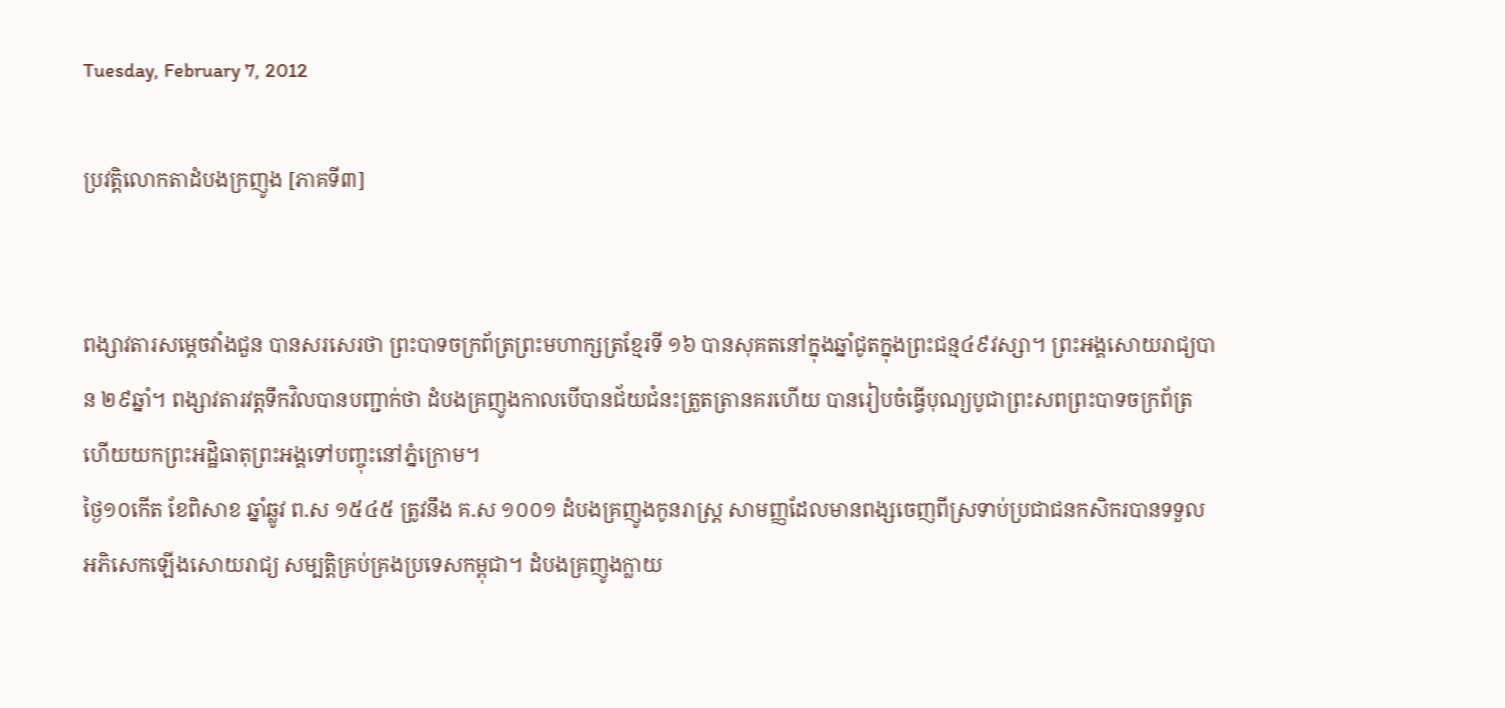Tuesday, February 7, 2012

ប្រវត្តិលោកតាដំបងក្រញូង [ភាគទី៣]


ពង្សាវតារសម្តេចវាំងជួន បានសរសេរថា ព្រះបាទចក្រព័ត្រព្រះមហាក្សត្រខ្មែរទី ១៦ បានសុគតនៅក្នុងឆ្នាំជូតក្នុងព្រះជន្ម៤៩វស្សា។ ព្រះអង្គសោយរាជ្យបាន ២៩ឆ្នាំ។ ពង្សាវតារវត្តទឹកវិលបានបញ្ជាក់ថា ដំបងគ្រញូងកាលបើបានជ័យជំនះត្រួតត្រានគរហើយ បានរៀបចំធ្វើបុណ្យបូជាព្រះសពព្រះបាទចក្រព័ត្រ ហើយយកព្រះអដ្ឋិធាតុព្រះអង្គទៅបញ្ចុះនៅភ្នំក្រោម។
ថ្ងៃ១០កើត ខែពិសាខ ឆ្នាំឆ្លូវ ព.ស ១៥៤៥ ត្រូវនឹង គ.ស ១០០១ ដំបងគ្រញូងកូនរាស្រ្ត សាមញ្ញដែលមានពង្សចេញពីស្រទាប់ប្រជាជនកសិករបានទទួល អភិសេកឡើងសោយរាជ្យ សម្បត្តិគ្រប់គ្រងប្រទេសកម្ពុជា។ ដំបងគ្រញូងក្លាយ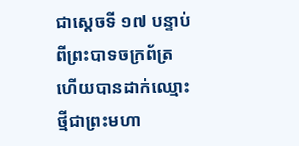ជាស្តេចទី ១៧ បន្ទាប់ពីព្រះបាទចក្រព័ត្រ ហើយបានដាក់ឈ្មោះថ្មីជាព្រះមហា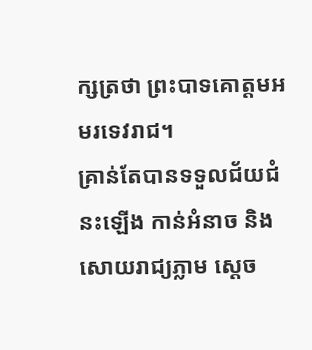ក្សត្រថា ព្រះបាទគោត្តមអមរទេវរាជ។
គ្រាន់តែបានទទួលជ័យជំនះឡើង កាន់អំនាច និង សោយរាជ្យភ្លាម ស្តេច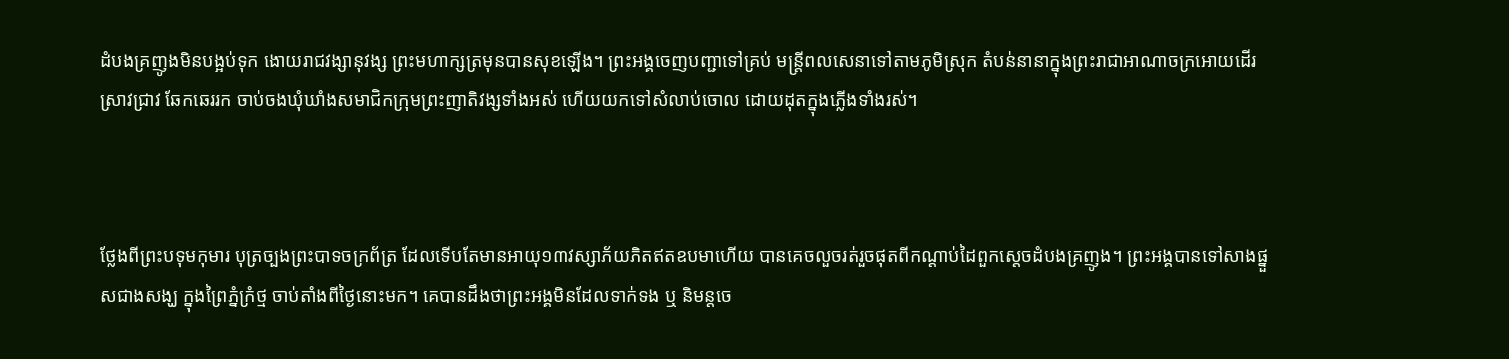ដំបងគ្រញូងមិនបង្អប់ទុក ងោយរាជវង្សានុវង្ស ព្រះមហាក្សត្រមុនបានសុខឡើង។ ព្រះអង្គចេញបញ្ជាទៅគ្រប់ មន្ត្រីពលសេនាទៅតាមភូមិស្រុក តំបន់នានាក្នុងព្រះរាជាអាណាចក្រអោយដើរស្រាវជ្រាវ ឆែកឆេររក ចាប់ចងឃុំឃាំងសមាជិកក្រុមព្រះញាតិវង្សទាំងអស់ ហើយយកទៅសំលាប់ចោល ដោយដុតក្នុងភ្លើងទាំងរស់។



ថ្លែងពីព្រះបទុមកុមារ បុត្រច្បងព្រះបាទចក្រព័ត្រ ដែលទើបតែមានអាយុ១៣វស្សាភ័យភិតឥតឧបមាហើយ បានគេចលួចរត់រួចផុតពីកណ្តាប់ដៃពួកស្តេចដំបងគ្រញូង។ ព្រះអង្គបានទៅសាងផ្នួសជាងសង្ឃ ក្នុងព្រៃភ្នំក្រំថ្ម ចាប់តាំងពីថ្ងៃនោះមក។ គេបានដឹងថាព្រះអង្គមិនដែលទាក់ទង ឬ និមន្តចេ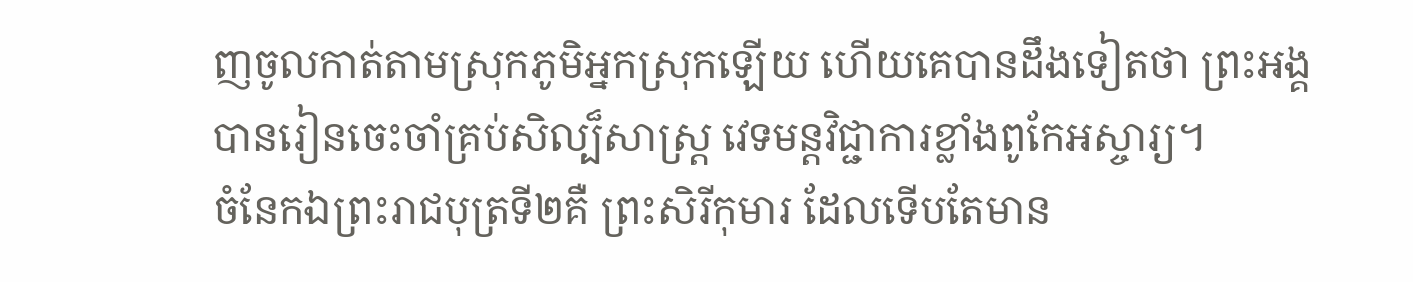ញចូលកាត់តាមស្រុកភូមិអ្នកស្រុកឡើយ ហើយគេបានដឹងទៀតថា ព្រះអង្គបានរៀនចេះចាំគ្រប់សិល្ប៏សាស្ត្រ វេទមន្តវិជ្ជាការខ្លាំងពូកែអស្ចារ្យ។
ចំនែកឯព្រះរាជបុត្រទី២គឺ ព្រះសិរីកុមារ ដែលទើបតែមាន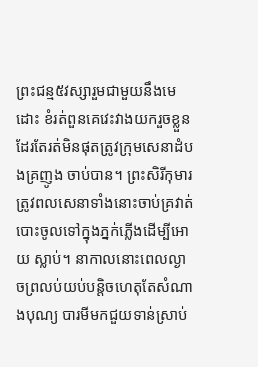ព្រះជន្ម៥វស្សារួមជាមួយនឹងមេដោះ ខំរត់ពួនគេវេះវាងយករួចខ្លួន ដែរតែរត់មិនផុតត្រូវក្រុមសេនាដំបងគ្រញូង ចាប់បាន។ ព្រះសិរីកុមារត្រូវពលសេនាទាំងនោះចាប់គ្រវាត់បោះចូលទៅក្នុងភ្នក់ភ្លើងដើម្បីអោយ ស្លាប់។ នាកាលនោះពេលល្ងាចព្រលប់យប់បន្តិចហេតុតែសំណាងបុណ្យ បារមីមកជួយទាន់ស្រាប់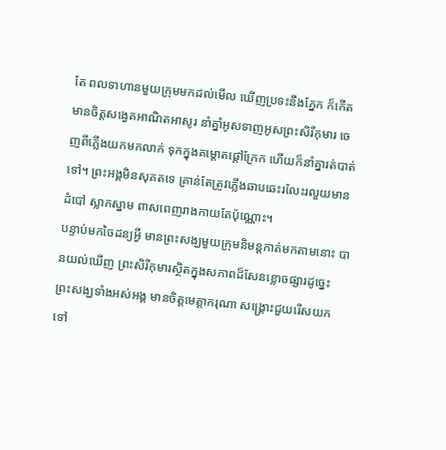តែ ពលទាហានមួយក្រុមមកដល់មើល ឃើញប្រទះនឹងភ្នែក ក៏កើតមានចិត្តសង្វេគអាណិតអាសូរ នាំគ្នាំអូសទាញអូសព្រះសិរីកុមារ ចេញពីភ្លើងយកមកលាក់ ទុកក្នុងគម្តោតផ្តៅក្រែក ហើយក៏នាំគ្នារត់បាត់ទៅ។ ព្រះអង្គមិនសុគតទេ គ្រាន់តែត្រូវភ្លើងឆាបឆេះរលែះរលួយមានដំបៅ ស្លាកស្នាម ពាសពេញរាងកាយតែប៉ុណ្ណោះ។
បន្ទាប់មកចៃដន្យអ្វី មានព្រះសង្ឃមួយក្រុមនិមន្តកាត់មកតាមនោះ បានយល់ឃើញ ព្រះសិរីកុមារស្ថិតក្នុងសភាពដ៏សែនខ្លោចផ្សារដូច្នេះ ព្រះសង្ឃទាំងអស់អង្គ មានចិត្តមេត្តាករុណា សង្គ្រោះជួយរើសយកទៅ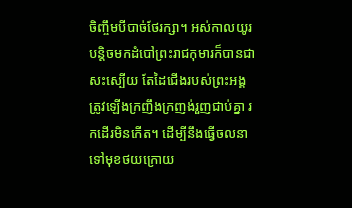ចិញ្ចឹមបីបាច់ថែរក្សា។ អស់កាលយូរបន្តិចមកដំបៅព្រះរាជកុមារក៏បានជាសះស្បើយ តែដៃជើងរបស់ព្រះអង្គ ត្រូវឡើងក្រញឹងក្រញង់រួញជាប់គ្នា រកដើរមិនកើត។ ដើម្បីនឹងធ្វើចលនាទៅមុខថយក្រោយ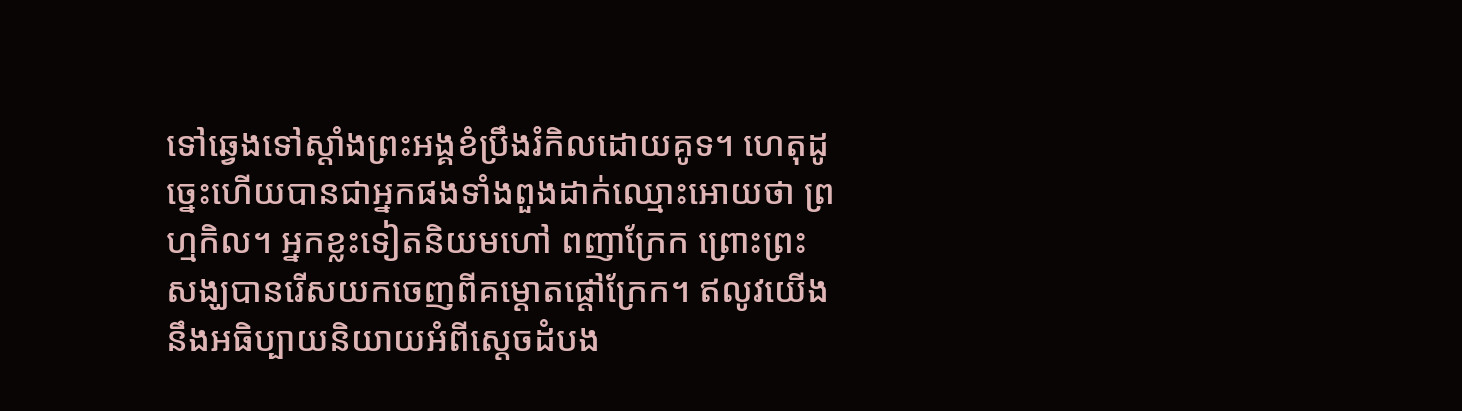ទៅឆ្វេងទៅស្តាំងព្រះអង្គខំប្រឹងរំកិលដោយគូទ។ ហេតុដូច្នេះហើយបានជាអ្នកផងទាំងពួងដាក់ឈ្មោះអោយថា ព្រហ្មកិល។ អ្នកខ្លះទៀតនិយមហៅ ពញាក្រែក ព្រោះព្រះសង្ឃបានរើសយកចេញពីគម្តោតផ្តៅក្រែក។ ឥលូវយើងនឹងអធិប្បាយនិយាយអំពីស្តេចដំបង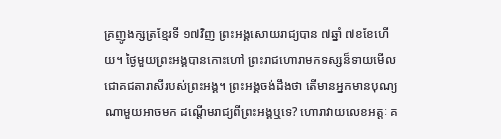គ្រញូងក្សត្រខ្មែរទី ១៧វិញ ព្រះអង្គសោយរាជ្យបាន ៧ឆ្នាំ ៧ខខែហើយ។ ថ្ងៃមួយព្រះអង្គបានកោះហៅ ព្រះរាជហោរាមកទស្សន៏ទាយមើលជោគជតារាសីរបស់ព្រះអង្គ។ ព្រះអង្គចង់ដឹងថា តើមានអ្នកមានបុណ្យណាមួយអាចមក ដណ្តើមរាជ្យពីព្រះអង្គឬទេ? ហោរាវាយលេខអត្តៈ គ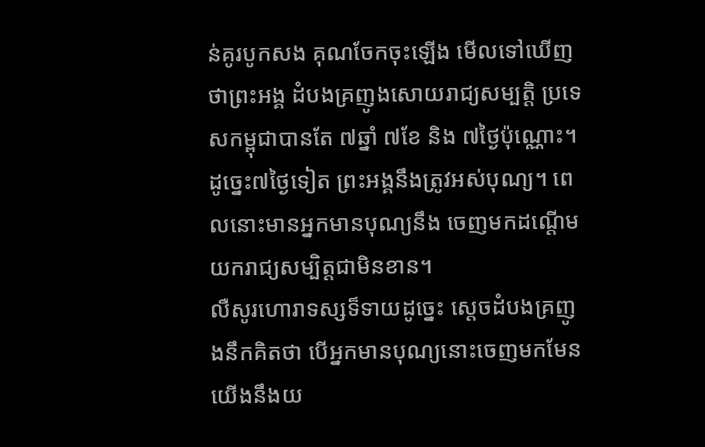ន់គូរបូកសង គុណចែកចុះឡើង មើលទៅឃើញថាព្រះអង្គ ដំបងគ្រញូងសោយរាជ្យសម្បត្តិ ប្រទេសកម្ពុជាបានតែ ៧ឆ្នាំ ៧ខែ និង ៧ថ្ងៃប៉ុណ្ណោះ។ ដូច្នេះ៧ថ្ងៃទៀត ព្រះអង្គនឹងត្រូវអស់បុណ្យ។ ពេលនោះមានអ្នកមានបុណ្យនឹង ចេញមកដណ្តើមយករាជ្យសម្បិត្តជាមិនខាន។
លឺសូរហោរាទស្សទ៏ទាយដូច្នេះ ស្តេចដំបងគ្រញូងនឹកគិតថា បើអ្នកមានបុណ្យនោះចេញមកមែន យើងនឹងយ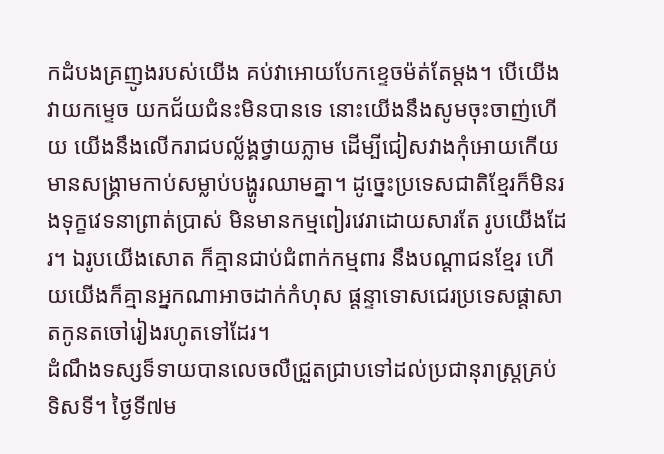កដំបងគ្រញូងរបស់យើង គប់វាអោយបែកខ្ទេចម៉ត់តែម្តង។ បើយើងវាយកម្ទេច យកជ័យជំនះមិនបានទេ នោះយើងនឹងសូមចុះចាញ់ហើយ យើងនឹងលើករាជបល្ល័ង្គថ្វាយភ្លាម ដើម្បីជៀសវាងកុំអោយកើយមានសង្គ្រាមកាប់សម្លាប់បង្ហូរឈាមគ្នា។ ដូច្នេះប្រទេសជាតិខ្មែរក៏មិនរងទុក្ខវេទនាព្រាត់ប្រាស់ មិនមានកម្មពៀរវេរាដោយសារតែ រូបយើងដែរ។ ឯរូបយើងសោត ក៏គ្មានជាប់ជំពាក់កម្មពារ នឹងបណ្តាជនខ្មែរ ហើយយើងក៏គ្មានអ្នកណាអាចដាក់កំហុស ផ្តន្ទាទោសជេរប្រទេសផ្តាសា តកូនតចៅរៀងរហូតទៅដែរ។
ដំណឹងទស្សទ៏ទាយបានលេចលឺជ្រួតជ្រាបទៅដល់ប្រជានុរាស្រ្តគ្រប់ទិសទី។ ថ្ងៃទី៧ម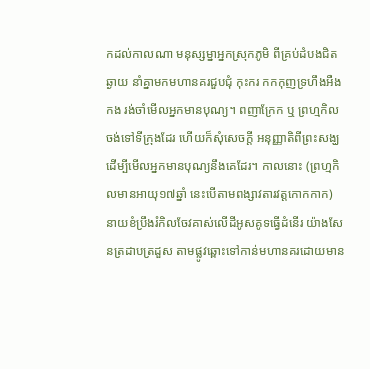កដល់កាលណា មនុស្សម្នាអ្នកស្រុកភូមិ ពីគ្រប់ដំបងជិតឆ្ងាយ នាំគ្នាមកមហានគរជួបជុំ កុះករ កកកុញទ្រហឹងអឺងកង រង់ចាំមើលអ្នកមានបុណ្យ។ ពញាក្រែក ឬ ព្រហ្មកិល ចង់ទៅទីក្រុងដែរ ហើយក៏សុំសេចក្តី អនុញ្ញាតិពីព្រះសង្ឃដើម្បីមើលអ្នកមានបុណ្យនឹងគេដែរ។ កាលនោះ (ព្រហ្មកិលមានអាយុ១៧ឆ្នាំ នេះបើតាមពង្សាវតារវត្តកោកកាក) នាយខំប្រឹងរំកិលចែវគាស់លើដីអូសគូទធ្វើដំនើរ យ៉ាងសែនត្រដាបត្រដួស តាមផ្លូវឆ្ពោះទៅកាន់មហានគរដោយមាន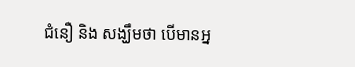ជំនឿ និង សង្ឃឹមថា បើមានអ្ន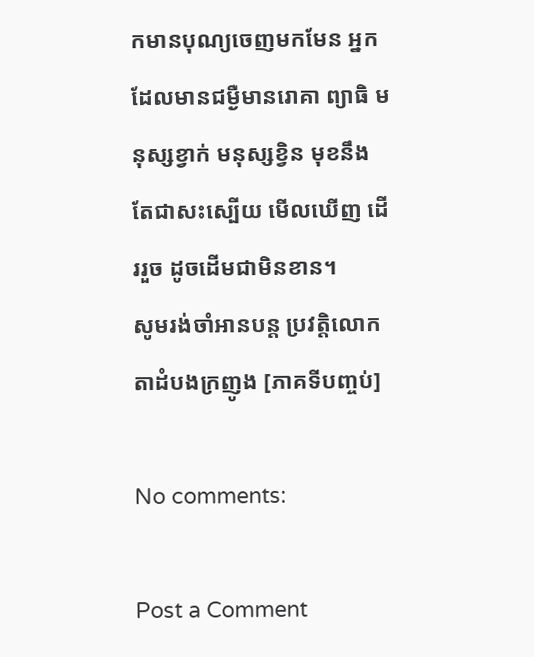កមានបុណ្យចេញមកមែន អ្នកដែលមានជម្ងឺមានរោគា ព្យាធិ មនុស្សខ្វាក់ មនុស្សខ្វិន មុខនឹងតែជាសះស្បើយ មើលឃើញ ដើររួច ដូចដើមជាមិនខាន។
សូមរង់ចាំអានបន្ត ប្រវត្តិលោកតាដំបងក្រញូង [ភាគទីបញ្ចប់]

No comments:

Post a Comment